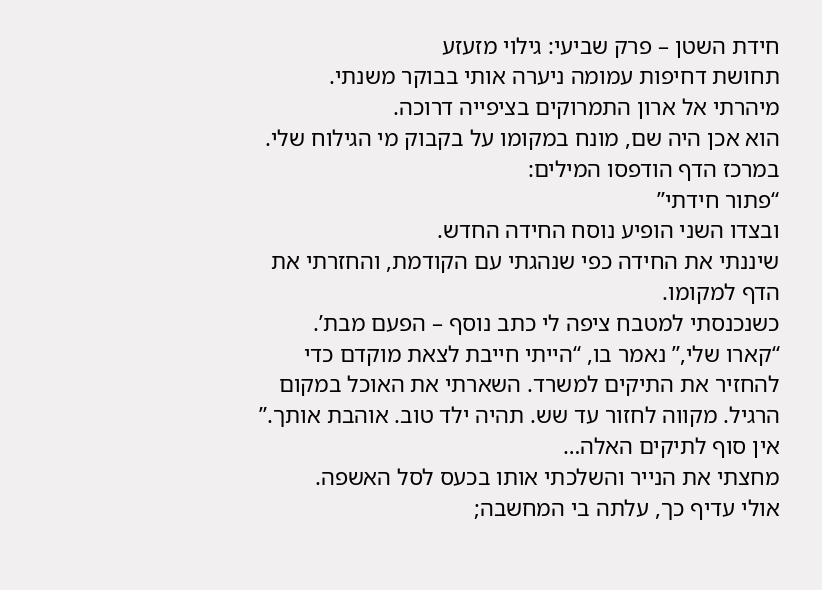חידת השטן – פרק שביעי: גילוי מזעזע
תחושת דחיפות עמומה ניערה אותי בבוקר משנתי.
מיהרתי אל ארון התמרוקים בציפייה דרוכה.
הוא אכן היה שם, מונח במקומו על בקבוק מי הגילוח שלי.
במרכז הדף הודפסו המילים:
“פתור חידתי”
ובצדו השני הופיע נוסח החידה החדש.
שיננתי את החידה כפי שנהגתי עם הקודמת, והחזרתי את הדף למקומו.
כשנכנסתי למטבח ציפה לי כתב נוסף – הפעם מבת’.
“קארו שלי,” נאמר בו, “הייתי חייבת לצאת מוקדם כדי להחזיר את התיקים למשרד. השארתי את האוכל במקום הרגיל. מקווה לחזור עד שש. תהיה ילד טוב. אוהבת אותך.”
אין סוף לתיקים האלה…
מחצתי את הנייר והשלכתי אותו בכעס לסל האשפה.
אולי עדיף כך, עלתה בי המחשבה;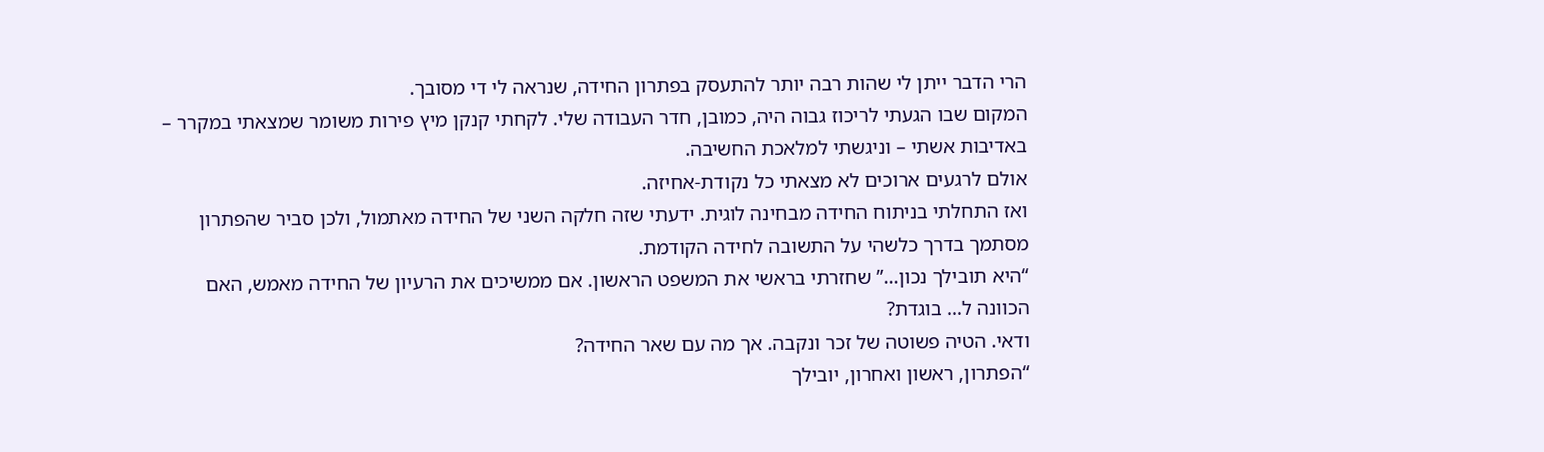הרי הדבר ייתן לי שהות רבה יותר להתעסק בפתרון החידה, שנראה לי די מסובך.
המקום שבו הגעתי לריכוז גבוה היה, כמובן, חדר העבודה שלי. לקחתי קנקן מיץ פירות משומר שמצאתי במקרר – באדיבות אשתי – וניגשתי למלאכת החשיבה.
אולם לרגעים ארוכים לא מצאתי כל נקודת-אחיזה.
ואז התחלתי בניתוח החידה מבחינה לוגית. ידעתי שזה חלקה השני של החידה מאתמול, ולכן סביר שהפתרון מסתמך בדרך כלשהי על התשובה לחידה הקודמת.
“היא תובילך נכון…” שחזרתי בראשי את המשפט הראשון. אם ממשיכים את הרעיון של החידה מאמש, האם הכוונה ל… בוגדת?
ודאי. הטיה פשוטה של זכר ונקבה. אך מה עם שאר החידה?
“הפתרון, ראשון ואחרון, יובילך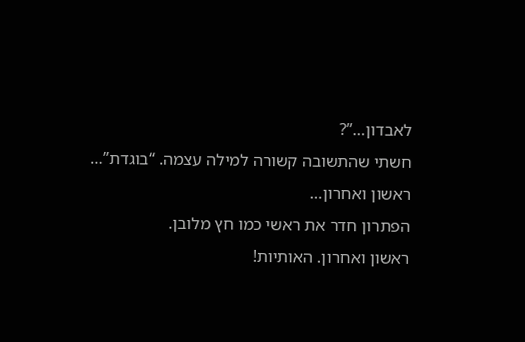לאבדון…”?
חשתי שהתשובה קשורה למילה עצמה. “בוגדת”…
ראשון ואחרון…
הפתרון חדר את ראשי כמו חץ מלובן.
ראשון ואחרון. האותיות!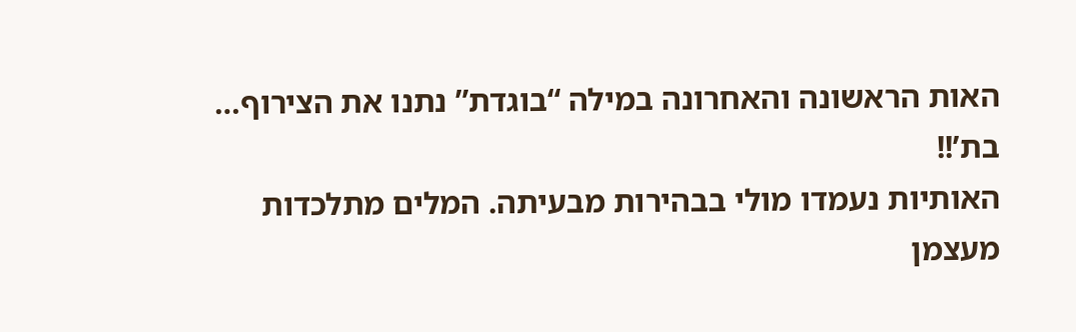האות הראשונה והאחרונה במילה “בוגדת” נתנו את הצירוף…
בת’!!
האותיות נעמדו מולי בבהירות מבעיתה. המלים מתלכדות מעצמן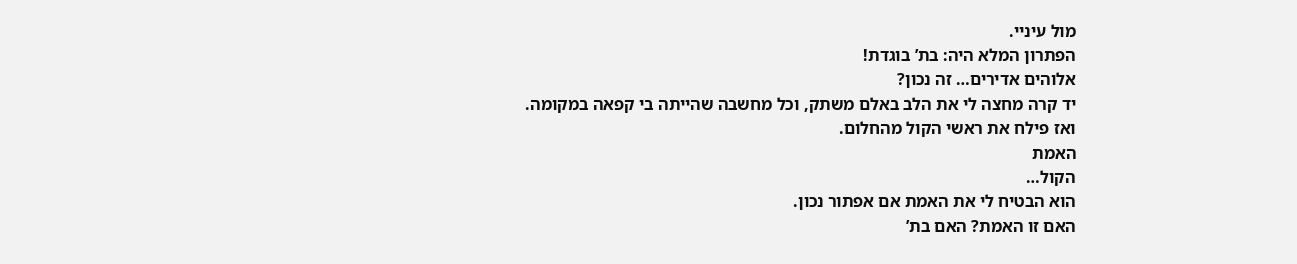מול עיניי.
הפתרון המלא היה: בת’ בוגדת!
אלוהים אדירים… זה נכון?
יד קרה מחצה לי את הלב באלם משתק, וכל מחשבה שהייתה בי קפאה במקומה.
ואז פילח את ראשי הקול מהחלום.
האמת
הקול…
הוא הבטיח לי את האמת אם אפתור נכון.
האם זו האמת? האם בת’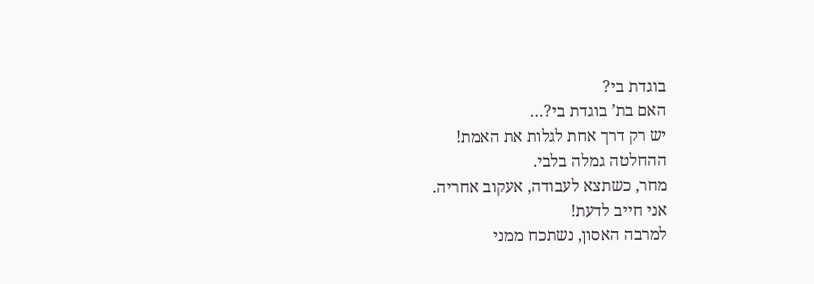בוגדת בי?
האם בת’ בוגדת בי?…
יש רק דרך אחת לגלות את האמת!
ההחלטה גמלה בלבי.
מחר, כשתצא לעבודה, אעקוב אחריה.
אני חייב לדעת!
למרבה האסון, נשתכח ממני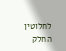לחלוטין החלק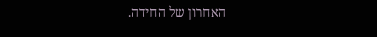האחרון של החידה.